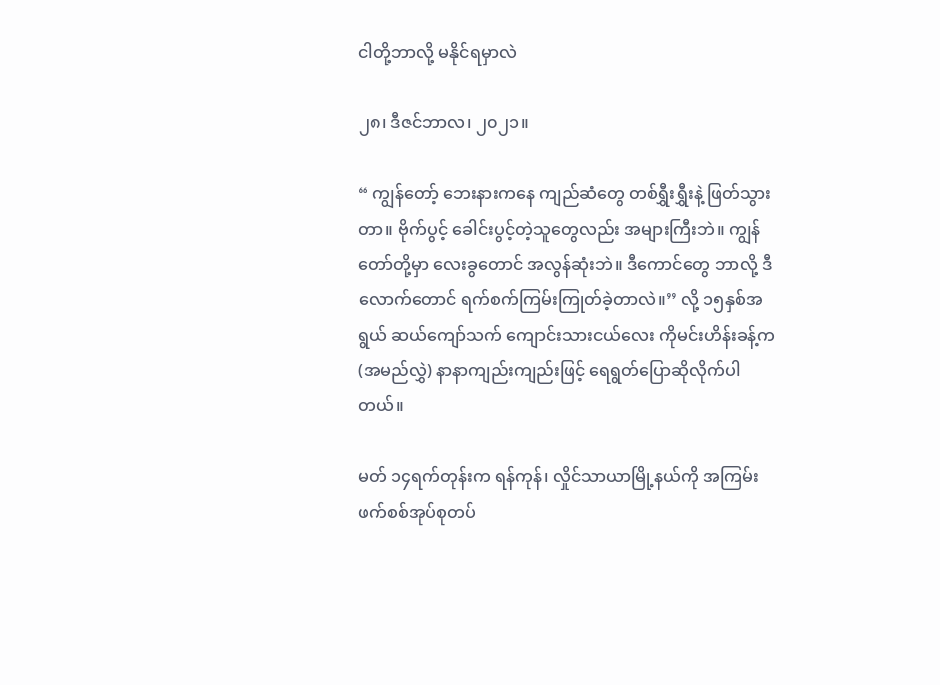ငါတို့ဘာလို့ မနိုင်ရမှာလဲ

၂၈၊ ဒီဇင်ဘာလ၊ ၂၀၂၁။

“ ကျွန်တော့် ဘေးနားကနေ ကျည်ဆံတွေ တစ်ရွှီးရွှီးနဲ့ ဖြတ်သွားတာ။ ဗိုက်ပွင့် ခေါင်းပွင့်တဲ့သူတွေလည်း အများကြီးဘဲ။ ကျွန်တော်တို့မှာ လေးခွတောင် အလွန်ဆုံးဘဲ။ ဒီကောင်တွေ ဘာလို့ ဒီလောက်တောင် ရက်စက်ကြမ်းကြုတ်ခဲ့တာလဲ။’’ လို့ ၁၅နှစ်အရွယ် ဆယ်ကျော်သက် ကျောင်းသားငယ်လေး ကိုမင်းဟိန်းခန့်က (အမည်လွှဲ) နာနာကျည်းကျည်းဖြင့် ရေရွတ်ပြောဆိုလိုက်ပါတယ်။

မတ် ၁၄ရက်တုန်းက ရန်ကုန်၊ လှိုင်သာယာမြို့နယ်ကို အကြမ်းဖက်စစ်အုပ်စုတပ်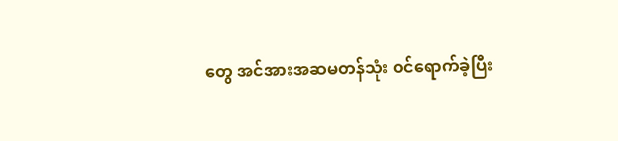တွေ အင်အားအဆမတန်သုံး ၀င်ရောက်ခဲ့ပြီး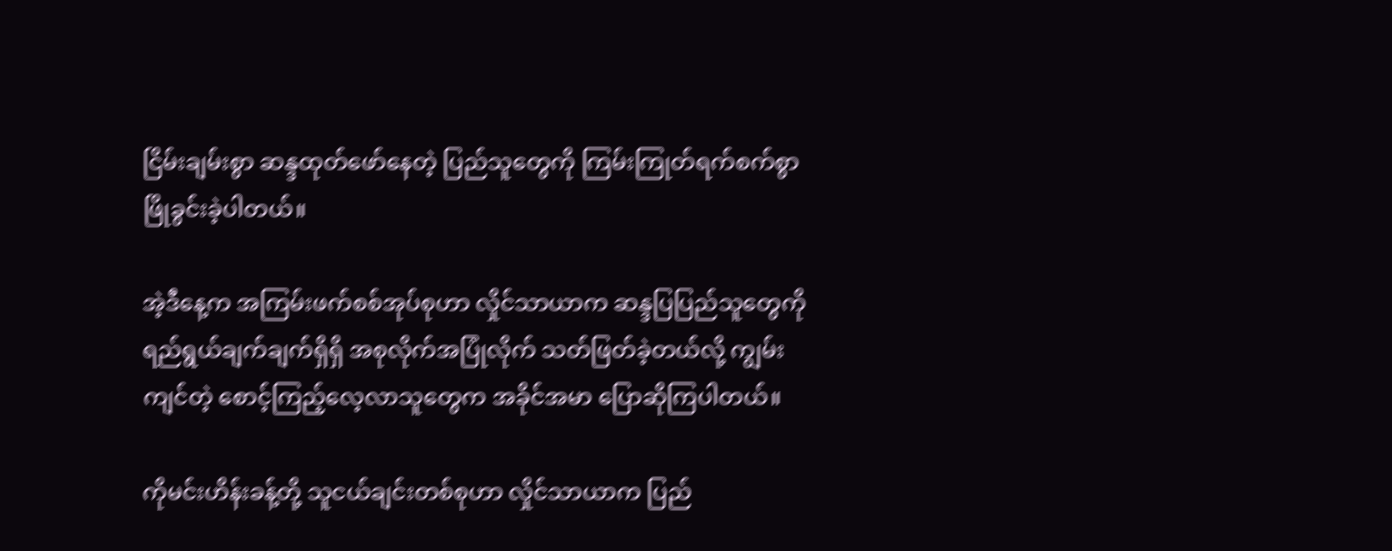ငြိမ်းချမ်းစွာ ဆန္ဒထုတ်ဖော်နေတဲ့ ပြည်သူတွေကို ကြမ်းကြုတ်ရက်စက်စွာ ဖြိုခွင်းခဲ့ပါတယ်။

အဲ့ဒီနေ့က အကြမ်းဖက်စစ်အုပ်စုဟာ လှိုင်သာယာက ဆန္ဒပြပြည်သူတွေကို ရည်ရွယ်ချက်ချက်ရှိရှိ အစုလိုက်အပြုံလိုက် သတ်ဖြတ်ခဲ့တယ်လို့ ကျွမ်းကျင်တဲ့ စောင့်ကြည့်လေ့လာသူတွေက အခိုင်အမာ ပြောဆိုကြပါတယ်။

ကိုမင်းဟိန်းခန့်တို့ သူငယ်ချင်းတစ်စုဟာ လှိုင်သာယာက ပြည်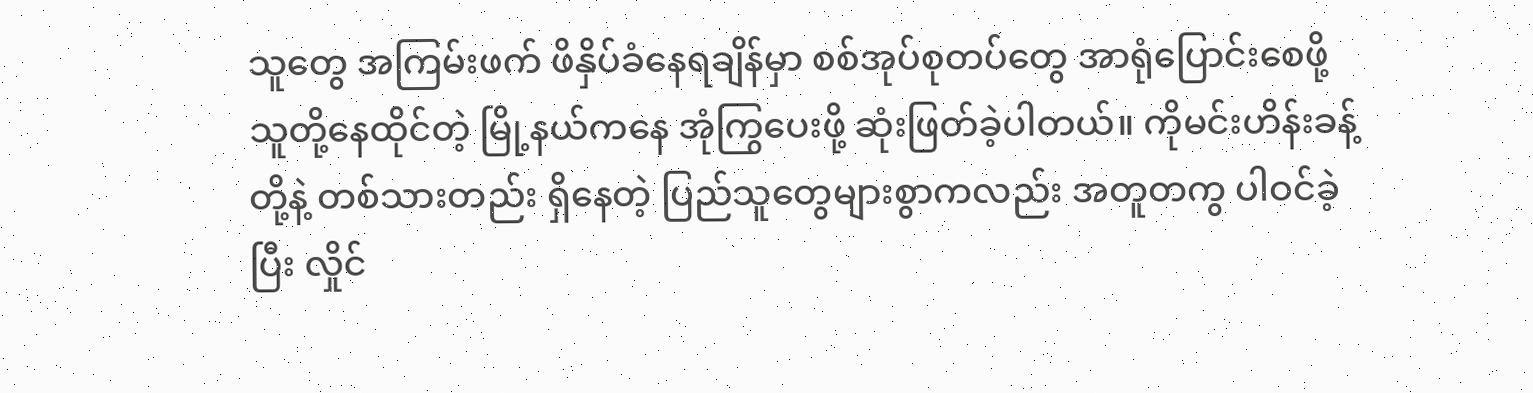သူတွေ အကြမ်းဖက် ဖိနှိပ်ခံနေရချိန်မှာ စစ်အုပ်စုတပ်တွေ အာရုံပြောင်းစေဖို့ သူတို့နေထိုင်တဲ့ မြို့နယ်ကနေ အုံကြွပေးဖို့ ဆုံးဖြတ်ခဲ့ပါတယ်။ ကိုမင်းဟိန်းခန့်တို့နဲ့ တစ်သားတည်း ရှိနေတဲ့ ပြည်သူတွေများစွာကလည်း အတူတကွ ပါဝင်ခဲ့ပြီး လှိုင်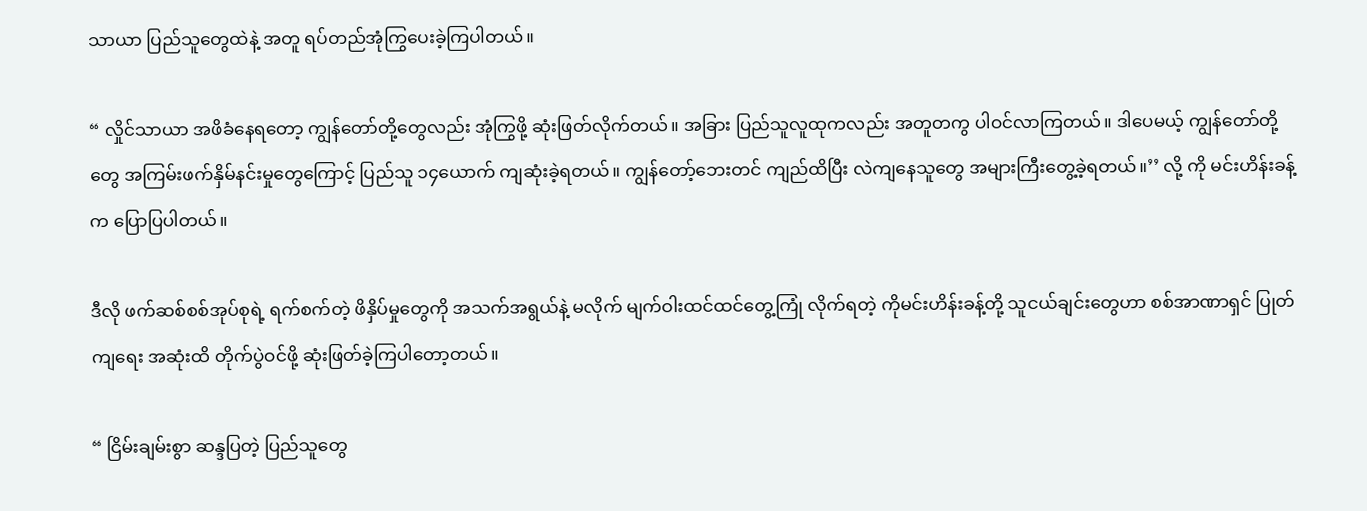သာယာ ပြည်သူတွေထဲနဲ့ အတူ ရပ်တည်အုံကြွပေးခဲ့ကြပါတယ်။

“ လှိုင်သာယာ အဖိခံနေရတော့ ကျွန်တော်တို့တွေလည်း အုံကြွဖို့ ဆုံးဖြတ်လိုက်တယ်။ အခြား ပြည်သူလူထုကလည်း အတူတကွ ပါဝင်လာကြတယ်။ ဒါပေမယ့် ကျွန်တော်တို့တွေ အကြမ်းဖက်နှိမ်နင်းမှုတွေကြောင့် ပြည်သူ ၁၄ယောက် ကျဆုံးခဲ့ရတယ်။ ကျွန်တော့်ဘေးတင် ကျည်ထိပြီး လဲကျနေသူတွေ အများကြီးတွေ့ခဲ့ရတယ်။’’ လို့ ကို မင်းဟိန်းခန့်က ပြောပြပါတယ်။

ဒီလို ဖက်ဆစ်စစ်အုပ်စုရဲ့ ရက်စက်တဲ့ ဖိနှိပ်မှုတွေကို အသက်အရွယ်နဲ့ မလိုက် မျက်ဝါးထင်ထင်တွေ့ကြုံ လိုက်ရတဲ့ ကိုမင်းဟိန်းခန့်တို့ သူငယ်ချင်းတွေဟာ စစ်အာဏာရှင် ပြုတ်ကျရေး အဆုံးထိ တိုက်ပွဲဝင်ဖို့ ဆုံးဖြတ်ခဲ့ကြပါတော့တယ်။

“ ငြိမ်းချမ်းစွာ ဆန္ဒပြတဲ့ ပြည်သူတွေ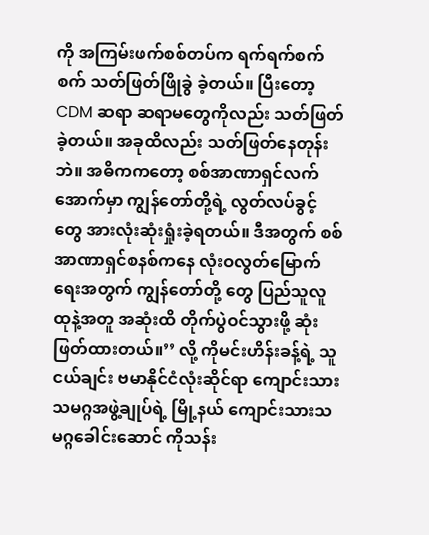ကို အကြမ်းဖက်စစ်တပ်က ရက်ရက်စက်စက် သတ်ဖြတ်ဖြိုခွဲ ခဲ့တယ်။ ပြီးတော့ CDM ဆရာ ဆရာမတွေကိုလည်း သတ်ဖြတ်ခဲ့တယ်။ အခုထိလည်း သတ်ဖြတ်နေတုန်းဘဲ။ အဓိကကတော့ စစ်အာဏာရှင်လက်အောက်မှာ ကျွန်တော်တို့ရဲ့ လွတ်လပ်ခွင့်တွေ အားလုံးဆုံးရှုံးခဲ့ရတယ်။ ဒီအတွက် စစ်အာဏာရှင်စနစ်ကနေ လုံးဝလွတ်မြောက်ရေးအတွက် ကျွန်တော်တို့ တွေ ပြည်သူလူထုနဲ့အတူ အဆုံးထိ တိုက်ပွဲဝင်သွားဖို့ ဆုံးဖြတ်ထားတယ်။’’ လို့ ကိုမင်းဟိန်းခန့်ရဲ့ သူငယ်ချင်း ဗမာနိုင်ငံလုံးဆိုင်ရာ ကျောင်းသားသမဂ္ဂအဖွဲ့ချုပ်ရဲ့ မြို့နယ် ကျောင်းသားသမဂ္ဂခေါင်းဆောင် ကိုသန်း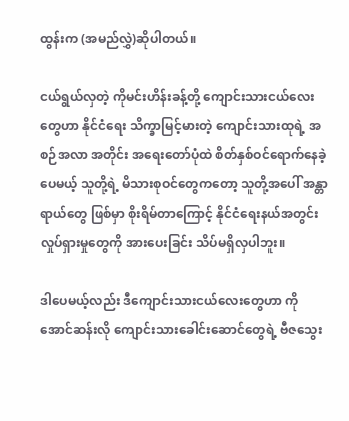ထွန်းက (အမည်လွှဲ)ဆိုပါတယ်။

ငယ်ရွယ်လှတဲ့ ကိုမင်းဟိန်းခန့်တို့ ကျောင်းသားငယ်လေးတွေဟာ နိုင်ငံရေး သိက္ခာမြင့်မားတဲ့ ကျောင်းသားထုရဲ့ အစဉ်အလာ အတိုင်း အရေးတော်ပုံထဲ စိတ်နှစ်ဝင်ရောက်နေခဲ့ပေမယ့် သူတို့ရဲ့ မိသားစုဝင်တွေကတော့ သူတို့အပေါ် အန္တာရာယ်တွေ ဖြစ်မှာ စိုးရိမ်တာကြောင့် နိုင်ငံရေးနယ်အတွင်း လှုပ်ရှားမှုတွေကို အားပေးခြင်း သိပ်မရှိလှပါဘူး။

ဒါပေမယ့်လည်း ဒီကျောင်းသားငယ်လေးတွေဟာ ကိုအောင်ဆန်းလို ကျောင်းသားခေါင်းဆောင်တွေရဲ့ ဗီဇသွေး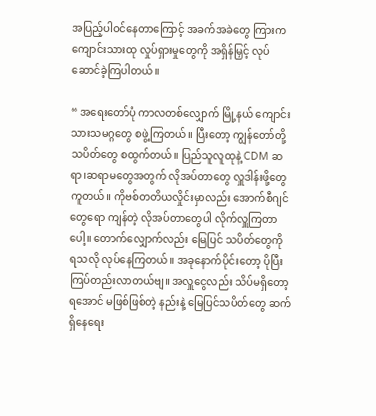အပြည့်ပါဝင်နေတာကြောင့် အခက်အခဲတွေ ကြားက ကျောင်းသားထု လှုပ်ရှားမှုတွေကို အရှိန်မြှင့် လုပ်ဆောင်ခဲ့ကြပါတယ်။

“ အရေးတော်ပုံ ကာလတစ်လျှောက် မြို့နယ် ကျောင်းသားသမဂ္ဂတွေ စဖွဲ့ကြတယ်။ ပြီးတော့ ကျွန်တော်တို့ သပိတ်တွေ စထွက်တယ်။ ပြည်သူလူထုနဲ့ CDM ဆရာ၊ဆရာမတွေအတွက် လိုအပ်တာတွေ လှူဒါန်းဖို့တွေ ကူတယ်။ ကိုဗစ်တတိယလှိုင်းမှာလည်း အောက်စီဂျင်တွေရော ကျန်တဲ့ လိုအပ်တာတွေပါ လိုက်လှူကြတာပေါ့။ တောက်လျှောက်လည်း မြေပြင် သပိတ်တွေကို ရသလို လုပ်နေကြတယ်။ အခုနောက်ပိုင်းတော့ ပိုပြီး ကြပ်တည်းလာတယ်ဗျ။ အလှူငွေလည်း သိပ်မရှိတော့ ရအောင် မဖြစ်ဖြစ်တဲ့ နည်းနဲ့ မြေပြင်သပိတ်တွေ ဆက်ရှိနေရေး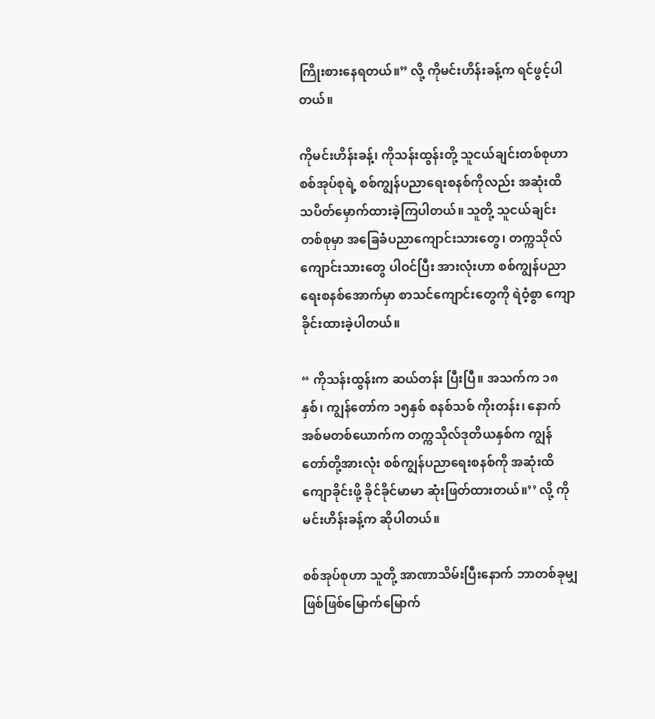ကြိုးစားနေရတယ်။” လို့ ကိုမင်းဟိန်းခန့်က ရင်ဖွင့်ပါတယ်။

ကိုမင်းဟိန်းခန့်၊ ကိုသန်းထွန်းတို့ သူငယ်ချင်းတစ်စုဟာ စစ်အုပ်စုရဲ့ စစ်ကျွန်ပညာရေးစနစ်ကိုလည်း အဆုံးထိ သပိတ်မှောက်ထားခဲ့ကြပါတယ်။ သူတို့ သူငယ်ချင်း တစ်စုမှာ အခြေခံပညာကျောင်းသားတွေ၊ တက္ကသိုလ်ကျောင်းသားတွေ ပါဝင်ပြီး အားလုံးဟာ စစ်ကျွန်ပညာရေးစနစ်အောက်မှာ စာသင်ကျောင်းတွေကို ရဲဝံ့စွာ ကျောခိုင်းထားခဲ့ပါတယ်။

“ ကိုသန်းထွန်းက ဆယ်တန်း ပြီးပြီ။ အသက်က ၁၈နှစ်၊ ကျွန်တော်က ၁၅နှစ် စနစ်သစ် ကိုးတန်း၊ နောက် အစ်မတစ်ယောက်က တက္ကသိုလ်ဒုတိယနှစ်က ကျွန်တော်တို့အားလုံး စစ်ကျွန်ပညာရေးစနစ်ကို အဆုံးထိ ကျောခိုင်းဖို့ ခိုင်ခိုင်မာမာ ဆုံးဖြတ်ထားတယ်။’’ လို့ ကိုမင်းဟိန်းခန့်က ဆိုပါတယ်။

စစ်အုပ်စုဟာ သူတို့ အာဏာသိမ်းပြီးနောက် ဘာတစ်ခုမျှ ဖြစ်ဖြစ်မြောက်မြောက်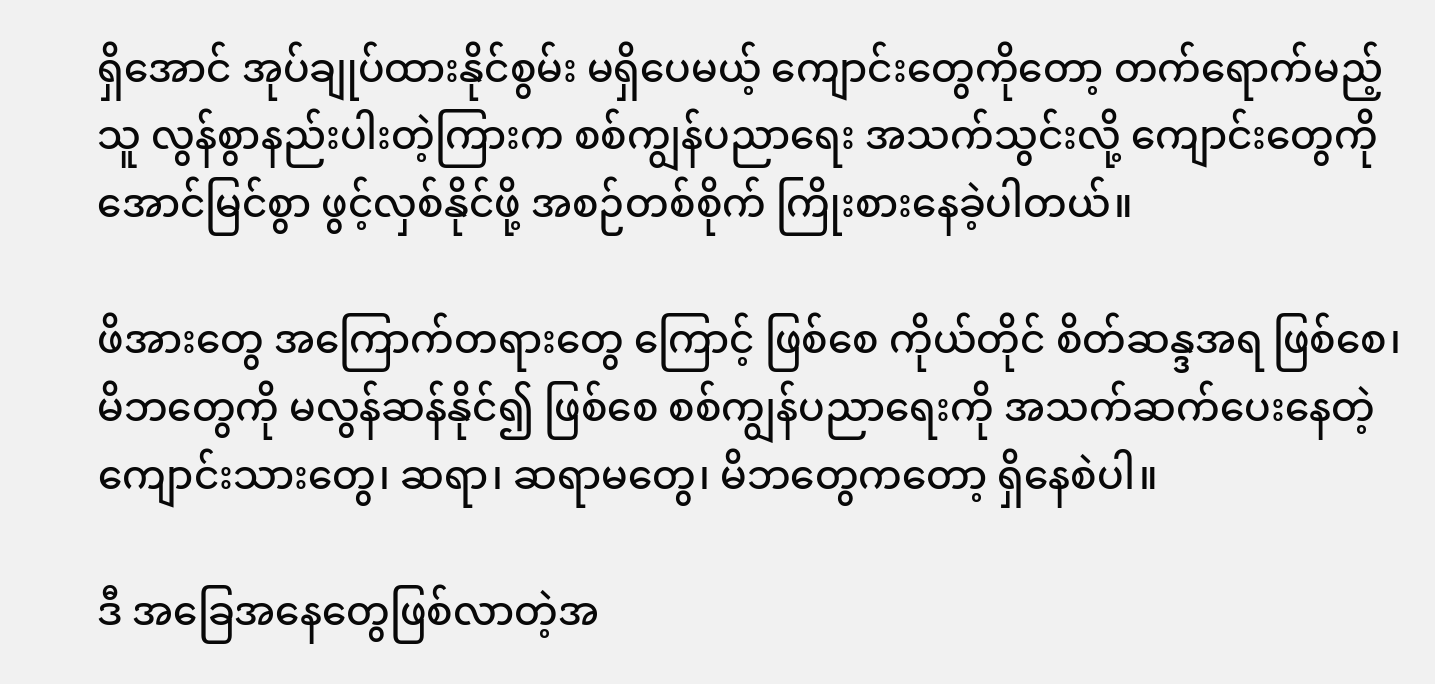ရှိအောင် အုပ်ချုပ်ထားနိုင်စွမ်း မရှိပေမယ့် ကျောင်းတွေကိုတော့ တက်ရောက်မည့်သူ လွန်စွာနည်းပါးတဲ့ကြားက စစ်ကျွန်ပညာရေး အသက်သွင်းလို့ ကျောင်းတွေကို အောင်မြင်စွာ ဖွင့်လှစ်နိုင်ဖို့ အစဉ်တစ်စိုက် ကြိုးစားနေခဲ့ပါတယ်။

ဖိအားတွေ အကြောက်တရားတွေ ကြောင့် ဖြစ်စေ ကိုယ်တိုင် စိတ်ဆန္ဒအရ ဖြစ်စေ၊ မိဘတွေကို မလွန်ဆန်နိုင်၍ ဖြစ်စေ စစ်ကျွန်ပညာရေးကို အသက်ဆက်ပေးနေတဲ့ ကျောင်းသားတွေ၊ ဆရာ၊ ဆရာမတွေ၊ မိဘတွေကတော့ ရှိနေစဲပါ။

ဒီ အခြေအနေတွေဖြစ်လာတဲ့အ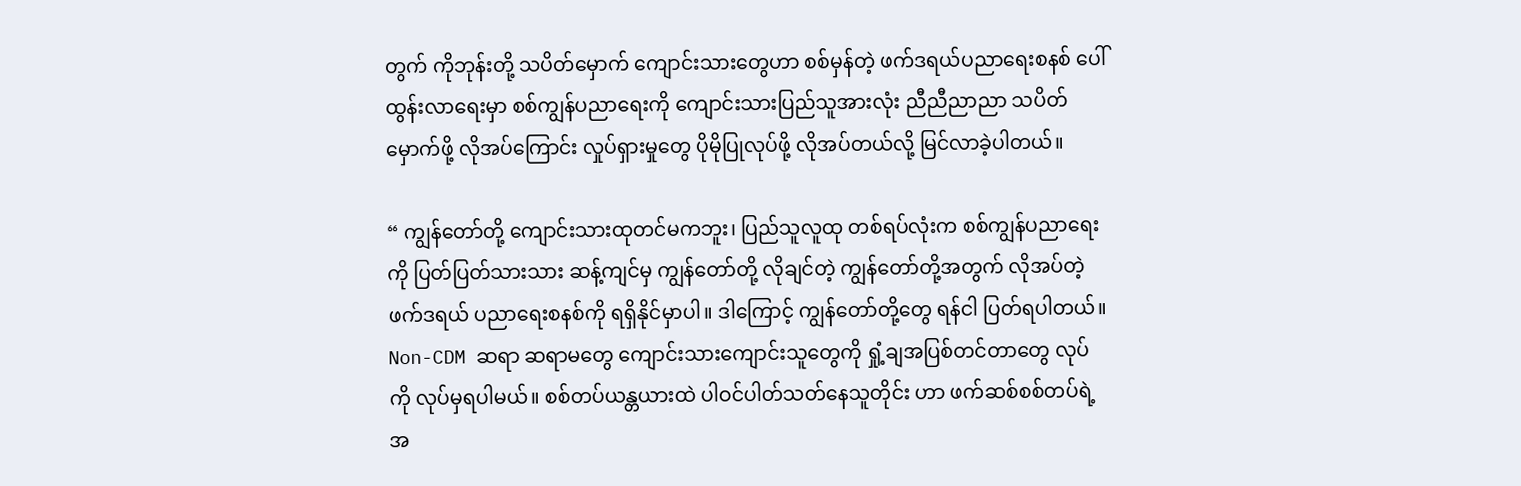တွက် ကိုဘုန်းတို့ သပိတ်မှောက် ကျောင်းသားတွေဟာ စစ်မှန်တဲ့ ဖက်ဒရယ်ပညာရေးစနစ် ပေါ်ထွန်းလာရေးမှာ စစ်ကျွန်ပညာရေးကို ကျောင်းသားပြည်သူအားလုံး ညီညီညာညာ သပိတ်မှောက်ဖို့ လိုအပ်ကြောင်း လှုပ်ရှားမှုတွေ ပိုမိုပြုလုပ်ဖို့ လိုအပ်တယ်လို့ မြင်လာခဲ့ပါတယ်။

“ ကျွန်တော်တို့ ကျောင်းသားထုတင်မကဘူး၊ ပြည်သူလူထု တစ်ရပ်လုံးက စစ်ကျွန်ပညာရေးကို ပြတ်ပြတ်သားသား ဆန့်ကျင်မှ ကျွန်တော်တို့ လိုချင်တဲ့ ကျွန်တော်တို့အတွက် လိုအပ်တဲ့ ဖက်ဒရယ် ပညာရေးစနစ်ကို ရရှိနိုင်မှာပါ။ ဒါကြောင့် ကျွန်တော်တို့တွေ ရန်ငါ ပြတ်ရပါတယ်။ Non-CDM ဆရာ ဆရာမတွေ ကျောင်းသားကျောင်းသူတွေကို ရှုံ့ချအပြစ်တင်တာတွေ လုပ်ကို လုပ်မှရပါမယ်။ စစ်တပ်ယန္တယားထဲ ပါဝင်ပါတ်သတ်နေသူတိုင်း ဟာ ဖက်ဆစ်စစ်တပ်ရဲ့ အ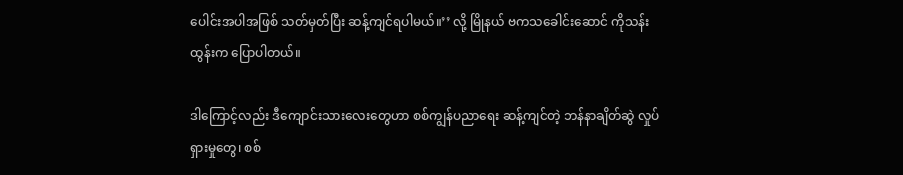ပေါင်းအပါအဖြစ် သတ်မှတ်ပြီး ဆန့်ကျင်ရပါမယ်။’’ လို့ မြိုနယ် ဗကသခေါင်းဆောင် ကိုသန်းထွန်းက ပြောပါတယ်။

ဒါကြောင့်လည်း ဒီကျောင်းသားလေးတွေဟာ စစ်ကျွန်ပညာရေး ဆန့်ကျင်တဲ့ ဘန်နာချိတ်ဆွဲ လှုပ်ရှားမှုတွေ၊ စစ်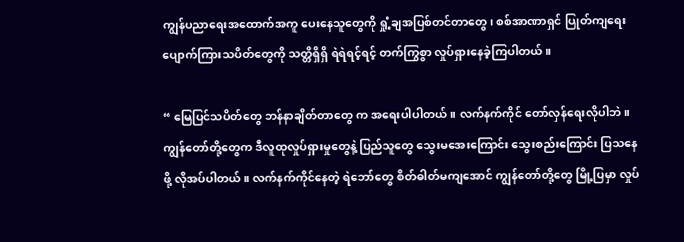ကျွန်ပညာရေးအထောက်အကူ ပေးနေသူတွေကို ရှုံ့ချအပြစ်တင်တာတွေ၊ စစ်အာဏာရှင် ပြုတ်ကျရေး ပျောက်ကြားသပိတ်တွေကို သတ္တိရှိရှိ ရဲရဲရင့်ရင့် တက်ကြွစွာ လှုပ်ရှားနေခဲ့ကြပါတယ်။

“ မြေပြင်သပိတ်တွေ ဘန်နာချိတ်တာတွေ က အရေးပါပါတယ်။ လက်နက်ကိုင် တော်လှန်ရေးလိုပါဘဲ။ ကျွန်တော်တို့တွေက ဒီလူထုလှုပ်ရှားမှုတွေနဲ့ ပြည်သူတွေ သွေးမအေးကြောင်း သွေးစည်းကြောင်း ပြသနေဖို့ လိုအပ်ပါတယ်။ လက်နက်ကိုင်နေတဲ့ ရဲဘော်တွေ စိတ်ဓါတ်မကျအောင် ကျွန်တော်တို့တွေ မြို့ပြမှာ လှုပ်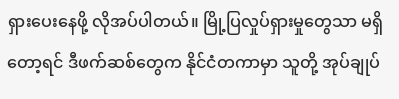ရှားပေးနေဖို့ လိုအပ်ပါတယ်။ မြို့ပြလှုပ်ရှားမှုတွေသာ မရှိတော့ရင် ဒီဖက်ဆစ်တွေက နိုင်ငံတကာမှာ သူတို့ အုပ်ချုပ်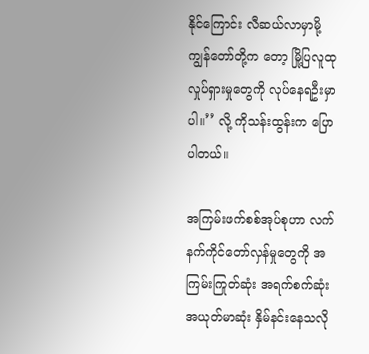နိုင်ကြောင်း လီဆယ်လာမှာမို့ ကျွန်တော်တို့က တော့ မြို့ပြလူထုလှုပ်ရှားမှုတွေကို လုပ်နေရဦးမှာပါ။’’ လို့ ကိုသန်းထွန်းက ပြောပါတယ်။

အကြမ်းဖက်စစ်အုပ်စုဟာ လက်နက်ကိုင်တော်လှန်မှုတွေကို အကြမ်းကြုတ်ဆုံး အရက်စက်ဆုံး အယုတ်မာဆုံး နှိမ်နင်းနေသလို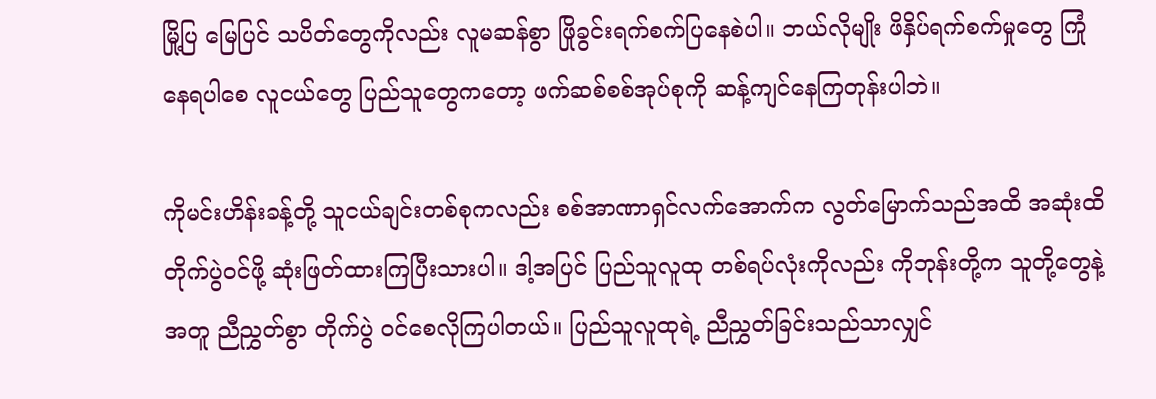မြို့ပြ မြေပြင် သပိတ်တွေကိုလည်း လူမဆန်စွာ ဖြိုခွင်းရက်စက်ပြနေစဲပါ။ ဘယ်လိုမျိုး ဖိနှိပ်ရက်စက်မှုတွေ ကြုံနေရပါစေ လူငယ်တွေ ပြည်သူတွေကတော့ ဖက်ဆစ်စစ်အုပ်စုကို ဆန့်ကျင်နေကြတုန်းပါဘဲ။

ကိုမင်းဟိန်းခန့်တို့ သူငယ်ချင်းတစ်စုကလည်း စစ်အာဏာရှင်လက်အောက်က လွတ်မြောက်သည်အထိ အဆုံးထိ တိုက်ပွဲဝင်ဖို့ ဆုံးဖြတ်ထားကြပြီးသားပါ။ ဒါ့အပြင် ပြည်သူလူထု တစ်ရပ်လုံးကိုလည်း ကိုဘုန်းတို့က သူတို့တွေနဲ့အတူ ညီညွှတ်စွာ တိုက်ပွဲ ၀င်စေလိုကြပါတယ်။ ပြည်သူလူထုရဲ့ ညီညွှတ်ခြင်းသည်သာလျှင်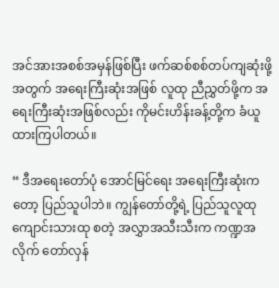အင်အားအစစ်အမှန်ဖြစ်ပြီး ဖက်ဆစ်စစ်တပ်ကျဆုံးဖို့အတွက် အရေးကြီးဆုံးအဖြစ် လူထု ညီညွှတ်ဖို့က အရေးကြီးဆုံးအဖြစ်လည်း ကိုမင်းဟိန်းခန့်တို့က ခံယူထားကြပါတယ်။

“ ဒီအရေးတော်ပုံ အောင်မြင်ရေး အရေးကြီးဆုံးကတော့ ပြည်သူပါဘဲ။ ကျွန်တော်တို့ရဲ့ ပြည်သူလူထု ကျောင်းသားထု စတဲ့ အလွှာအသီးသီးက ကဏ္ဍအလိုက် တော်လှန်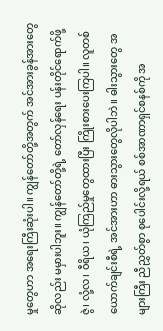မှုတွေဟာ အရေးကြီးဆုံးပါ။ ကျွန်တော်တို့အတွက် အင်အားခွန်အားတွေဆိုလည်း မမှားပါဘူး။ ကျွန်တော်တို့ရဲ့ တော်လှန်ရေး ပန်းတိုင်ရောက်ဖို့ ဇွဲ၊ လုံ့လ၊ ၀ီရိယ၊ ယုံကြည်မှုတွေထားပြီး ကြိုးစားပေးကြပါ။ လူတစ်ယောက်ချင်းစီရဲ့ အင်အားဟာ ဓားသွားတွေလိုပါဘဲ။ ဓါးသွားတွေ အများကြီး ညီညွှတ်စွာ စုပေါင်းလို့ရယ် စစ်အာဏာရှင်စနစ်ကို အ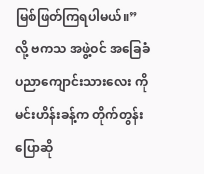မြစ်ဖြတ်ကြရပါမယ်။” လို့ ဗကသ အဖွဲ့ဝင် အခြေခံပညာကျောင်းသားလေး ကိုမင်းဟိန်းခန့်က တိုက်တွန်းပြောဆို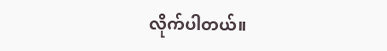လိုက်ပါတယ်။